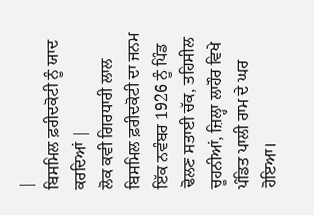|
ਬਿਸਮਿਲ ਫ਼ਰੀਦਕੋਟੀ ਨੂੰ ਯਾਦ ਕਰਦਿਆਂ |
ਲੋਕ ਕਵੀ ਗਿਰਧਾਰੀ ਲਾਲ ਬਿਸਮਿਲ ਫ਼ਰੀਦਕੋਟੀ ਦਾ ਜਨਮ ਇੱਕ ਨਵੰਬਰ 1926 ਨੂੰ ਪਿੰਡ ਢੋਲਣ ਸਤਾਈ ਚੱਕ, ਤਹਿਸੀਲ ਚੂਹਨੀਆਂ, ਜ਼ਿਲ੍ਹਾ ਲਾਹੌਰ ਵਿਖੇ ਪੰਡਿਤ ਪਾਲੀ ਰਾਮ ਦੇ ਘਰ ਹੋਇਆ।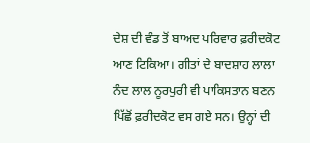ਦੇਸ਼ ਦੀ ਵੰਡ ਤੋਂ ਬਾਅਦ ਪਰਿਵਾਰ ਫ਼ਰੀਦਕੋਟ ਆਣ ਟਿਕਿਆ। ਗੀਤਾਂ ਦੇ ਬਾਦਸ਼ਾਹ ਲਾਲਾ ਨੰਦ ਲਾਲ ਨੂਰਪੁਰੀ ਵੀ ਪਾਕਿਸਤਾਨ ਬਣਨ ਪਿੱਛੋਂ ਫ਼ਰੀਦਕੋਟ ਵਸ ਗਏ ਸਨ। ਉਨ੍ਹਾਂ ਦੀ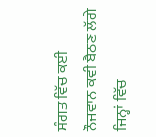ਸੰਗਤ ਵਿੱਚ ਕਈ ਨੌਜਵਾਨ ਕਵੀ ਬੈਠਣ ਲੱਗੇ ਜਿਨ੍ਹਾਂ ਵਿੱਚ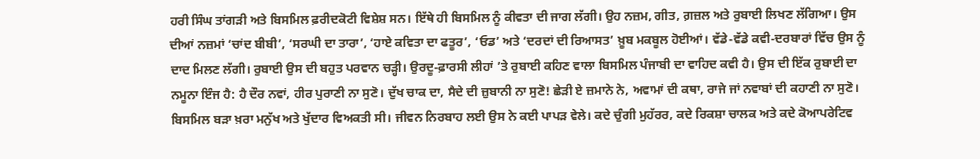ਹਰੀ ਸਿੰਘ ਤਾਂਗੜੀ ਅਤੇ ਬਿਸਮਿਲ ਫ਼ਰੀਦਕੋਟੀ ਵਿਸ਼ੇਸ਼ ਸਨ। ਇੱਥੇ ਹੀ ਬਿਸਮਿਲ ਨੂੰ ਕੀਵਤਾ ਦੀ ਜਾਗ ਲੱਗੀ। ਉਹ ਨਜ਼ਮ, ਗੀਤ, ਗ਼ਜ਼ਲ ਅਤੇ ਰੁਬਾਈ ਲਿਖਣ ਲੱਗਿਆ। ਉਸ ਦੀਆਂ ਨਜ਼ਮਾਂ ‘ਚਾਂਦ ਬੀਬੀ’, ‘ਸਰਘੀ ਦਾ ਤਾਰਾ’, ‘ਹਾਏ ਕਵਿਤਾ ਦਾ ਫਤੂਰ’, ‘ਓਡ’ ਅਤੇ ‘ਦਰਦਾਂ ਦੀ ਰਿਆਸਤ’ ਖ਼ੂਬ ਮਕਬੂਲ ਹੋਈਆਂ। ਵੱਡੇ-ਵੱਡੇ ਕਵੀ-ਦਰਬਾਰਾਂ ਵਿੱਚ ਉਸ ਨੂੰ ਦਾਦ ਮਿਲਣ ਲੱਗੀ। ਰੁਬਾਈ ਉਸ ਦੀ ਬਹੁਤ ਪਰਵਾਨ ਚੜ੍ਹੀ। ਉਰਦੂ-ਫ਼ਾਰਸੀ ਲੀਹਾਂ ’ਤੇ ਰੁਬਾਈ ਕਹਿਣ ਵਾਲਾ ਬਿਸਮਿਲ ਪੰਜਾਬੀ ਦਾ ਵਾਹਿਦ ਕਵੀ ਹੈ। ਉਸ ਦੀ ਇੱਕ ਰੁਬਾਈ ਦਾ ਨਮੂਨਾ ਇੰਜ ਹੈ: ਹੈ ਦੌਰ ਨਵਾਂ, ਹੀਰ ਪੁਰਾਣੀ ਨਾ ਸੁਣੋ। ਦੁੱਖ ਚਾਕ ਦਾ, ਸੈਦੇ ਦੀ ਜ਼ੁਬਾਨੀ ਨਾ ਸੁਣੋ! ਛੇੜੀ ਏ ਜ਼ਮਾਨੇ ਨੇ, ਅਵਾਮਾਂ ਦੀ ਕਥਾ, ਰਾਜੇ ਜਾਂ ਨਵਾਬਾਂ ਦੀ ਕਹਾਣੀ ਨਾ ਸੁਣੋ। ਬਿਸਮਿਲ ਬੜਾ ਖ਼ਰਾ ਮਨੁੱਖ ਅਤੇ ਖੁੱਦਾਰ ਵਿਅਕਤੀ ਸੀ। ਜੀਵਨ ਨਿਰਬਾਹ ਲਈ ਉਸ ਨੇ ਕਈ ਪਾਪੜ ਵੇਲੇ। ਕਦੇ ਚੁੰਗੀ ਮੁਹੱਰਰ, ਕਦੇ ਰਿਕਸ਼ਾ ਚਾਲਕ ਅਤੇ ਕਦੇ ਕੋਆਪਰੇਟਿਵ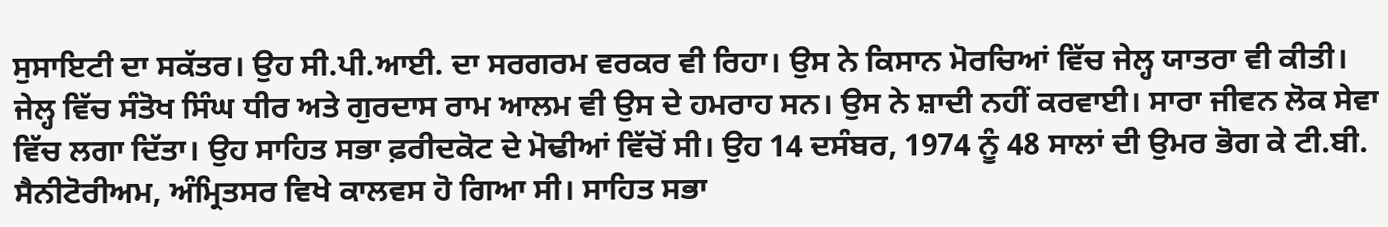ਸੁਸਾਇਟੀ ਦਾ ਸਕੱਤਰ। ਉਹ ਸੀ.ਪੀ.ਆਈ. ਦਾ ਸਰਗਰਮ ਵਰਕਰ ਵੀ ਰਿਹਾ। ਉਸ ਨੇ ਕਿਸਾਨ ਮੋਰਚਿਆਂ ਵਿੱਚ ਜੇਲ੍ਹ ਯਾਤਰਾ ਵੀ ਕੀਤੀ। ਜੇਲ੍ਹ ਵਿੱਚ ਸੰਤੋਖ ਸਿੰਘ ਧੀਰ ਅਤੇ ਗੁਰਦਾਸ ਰਾਮ ਆਲਮ ਵੀ ਉਸ ਦੇ ਹਮਰਾਹ ਸਨ। ਉਸ ਨੇ ਸ਼ਾਦੀ ਨਹੀਂ ਕਰਵਾਈ। ਸਾਰਾ ਜੀਵਨ ਲੋਕ ਸੇਵਾ ਵਿੱਚ ਲਗਾ ਦਿੱਤਾ। ਉਹ ਸਾਹਿਤ ਸਭਾ ਫ਼ਰੀਦਕੋਟ ਦੇ ਮੋਢੀਆਂ ਵਿੱਚੋਂ ਸੀ। ਉਹ 14 ਦਸੰਬਰ, 1974 ਨੂੰ 48 ਸਾਲਾਂ ਦੀ ਉਮਰ ਭੋਗ ਕੇ ਟੀ.ਬੀ. ਸੈਨੀਟੋਰੀਅਮ, ਅੰਮ੍ਰਿਤਸਰ ਵਿਖੇ ਕਾਲਵਸ ਹੋ ਗਿਆ ਸੀ। ਸਾਹਿਤ ਸਭਾ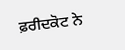ਫ਼ਰੀਦਕੋਟ ਨੇ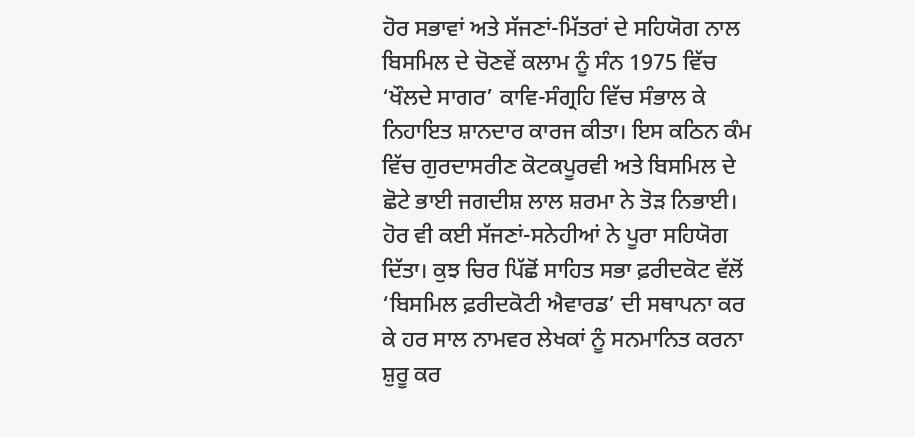ਹੋਰ ਸਭਾਵਾਂ ਅਤੇ ਸੱਜਣਾਂ-ਮਿੱਤਰਾਂ ਦੇ ਸਹਿਯੋਗ ਨਾਲ ਬਿਸਮਿਲ ਦੇ ਚੋਣਵੇਂ ਕਲਾਮ ਨੂੰ ਸੰਨ 1975 ਵਿੱਚ ‘ਖੌਲਦੇ ਸਾਗਰ’ ਕਾਵਿ-ਸੰਗ੍ਰਹਿ ਵਿੱਚ ਸੰਭਾਲ ਕੇ ਨਿਹਾਇਤ ਸ਼ਾਨਦਾਰ ਕਾਰਜ ਕੀਤਾ। ਇਸ ਕਠਿਨ ਕੰਮ ਵਿੱਚ ਗੁਰਦਾਸਰੀਣ ਕੋਟਕਪੂਰਵੀ ਅਤੇ ਬਿਸਮਿਲ ਦੇ ਛੋਟੇ ਭਾਈ ਜਗਦੀਸ਼ ਲਾਲ ਸ਼ਰਮਾ ਨੇ ਤੋੜ ਨਿਭਾਈ। ਹੋਰ ਵੀ ਕਈ ਸੱਜਣਾਂ-ਸਨੇਹੀਆਂ ਨੇ ਪੂਰਾ ਸਹਿਯੋਗ ਦਿੱਤਾ। ਕੁਝ ਚਿਰ ਪਿੱਛੋਂ ਸਾਹਿਤ ਸਭਾ ਫ਼ਰੀਦਕੋਟ ਵੱਲੋਂ ‘ਬਿਸਮਿਲ ਫ਼ਰੀਦਕੋਟੀ ਐਵਾਰਡ’ ਦੀ ਸਥਾਪਨਾ ਕਰ ਕੇ ਹਰ ਸਾਲ ਨਾਮਵਰ ਲੇਖਕਾਂ ਨੂੰ ਸਨਮਾਨਿਤ ਕਰਨਾ ਸ਼ੁਰੂ ਕਰ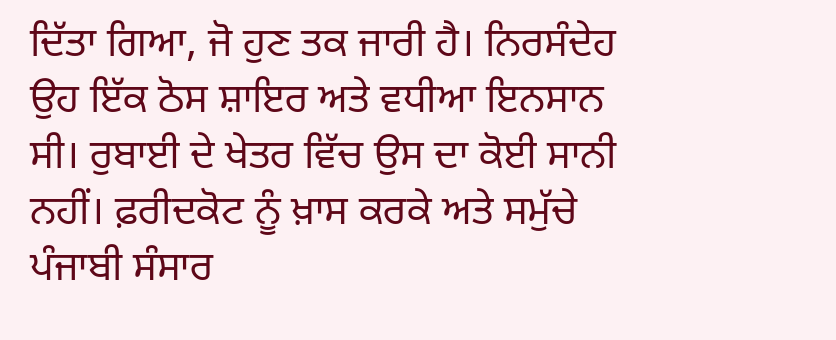ਦਿੱਤਾ ਗਿਆ, ਜੋ ਹੁਣ ਤਕ ਜਾਰੀ ਹੈ। ਨਿਰਸੰਦੇਹ ਉਹ ਇੱਕ ਠੋਸ ਸ਼ਾਇਰ ਅਤੇ ਵਧੀਆ ਇਨਸਾਨ ਸੀ। ਰੁਬਾਈ ਦੇ ਖੇਤਰ ਵਿੱਚ ਉਸ ਦਾ ਕੋਈ ਸਾਨੀ ਨਹੀਂ। ਫ਼ਰੀਦਕੋਟ ਨੂੰ ਖ਼ਾਸ ਕਰਕੇ ਅਤੇ ਸਮੁੱਚੇ ਪੰਜਾਬੀ ਸੰਸਾਰ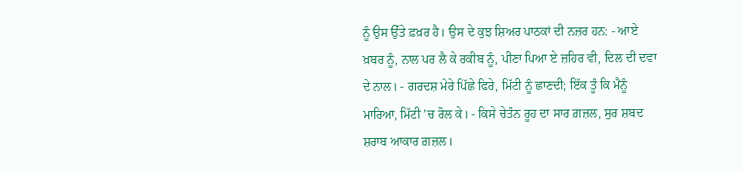ਨੂੰ ਉਸ ਉੱਤੇ ਫ਼ਖ਼ਰ ਹੈ। ਉਸ ਦੇ ਕੁਝ ਸ਼ਿਅਰ ਪਾਠਕਾਂ ਦੀ ਨਜ਼ਰ ਹਨ: - ਆਏ ਖ਼ਬਰ ਨੂੰ, ਨਾਲ ਪਰ ਲੈ ਕੇ ਰਕੀਬ ਨੂੰ, ਪੀਣਾ ਪਿਆ ਏ ਜ਼ਹਿਰ ਵੀ, ਦਿਲ ਦੀ ਦਵਾ ਦੇ ਨਾਲ। - ਗਰਦਸ਼ ਮੇਰੇ ਪਿੱਛੇ ਫਿਰੇ, ਮਿੱਟੀ ਨੂੰ ਛਾਣਦੀ; ਇੱਕ ਤੂੰ ਕਿ ਮੈਨੂੰ ਮਾਰਿਆ, ਮਿੱਟੀ ’ਚ ਰੋਲ ਕੇ। - ਕਿਸੇ ਚੇਤੰਨ ਰੂਹ ਦਾ ਸਾਰ ਗ਼ਜ਼ਲ, ਸੁਰ ਸ਼ਬਦ ਸ਼ਰਾਬ ਆਕਾਰ ਗ਼ਜ਼ਲ।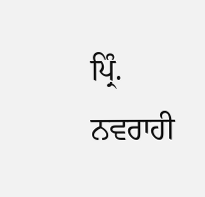ਪ੍ਰਿੰ. ਨਵਰਾਹੀ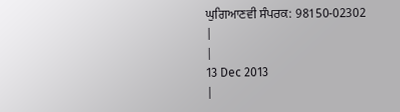ਘੁਗਿਆਣਵੀ ਸੰਪਰਕ: 98150-02302
|
|
13 Dec 2013
|